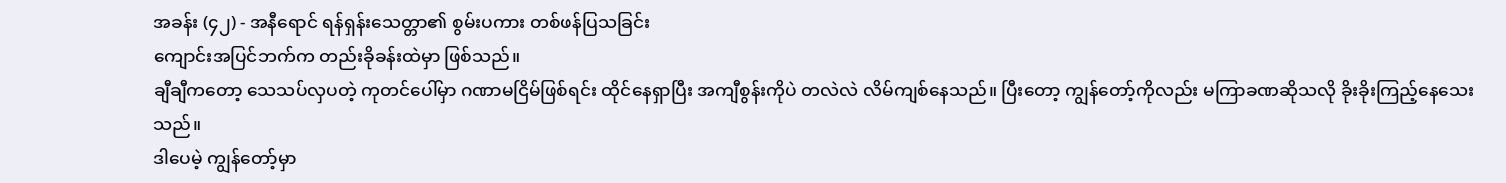အခန်း (၄၂) - အနီရောင် ရန်ရှန်းသေတ္တာ၏ စွမ်းပကား တစ်ဖန်ပြသခြင်း
ကျောင်းအပြင်ဘက်က တည်းခိုခန်းထဲမှာ ဖြစ်သည်။
ချီချီကတော့ သေသပ်လှပတဲ့ ကုတင်ပေါ်မှာ ဂဏာမငြိမ်ဖြစ်ရင်း ထိုင်နေရှာပြီး အကျီစွန်းကိုပဲ တလဲလဲ လိမ်ကျစ်နေသည်။ ပြီးတော့ ကျွန်တော့်ကိုလည်း မကြာခဏဆိုသလို ခိုးခိုးကြည့်နေသေးသည်။
ဒါပေမဲ့ ကျွန်တော့်မှာ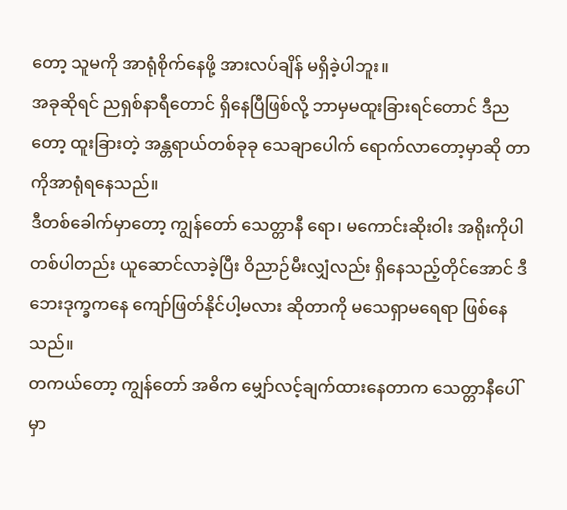တော့ သူမကို အာရုံစိုက်နေဖို့ အားလပ်ချိန် မရှိခဲ့ပါဘူး။
အခုဆိုရင် ညရှစ်နာရီတောင် ရှိနေပြီဖြစ်လို့ ဘာမှမထူးခြားရင်တောင် ဒီညတော့ ထူးခြားတဲ့ အန္တရာယ်တစ်ခုခု သေချာပေါက် ရောက်လာတော့မှာဆို တာကိုအာရုံရနေသည်။
ဒီတစ်ခေါက်မှာတော့ ကျွန်တော် သေတ္တာနီ ရော၊ မကောင်းဆိုးဝါး အရိုးကိုပါ တစ်ပါတည်း ယူဆောင်လာခဲ့ပြီး ဝိညာဉ်မီးလျှံလည်း ရှိနေသည့်တိုင်အောင် ဒီဘေးဒုက္ခကနေ ကျော်ဖြတ်နိုင်ပါ့မလား ဆိုတာကို မသေရှာမရေရာ ဖြစ်နေသည်။
တကယ်တော့ ကျွန်တော် အဓိက မျှော်လင့်ချက်ထားနေတာက သေတ္တာနီပေါ်မှာ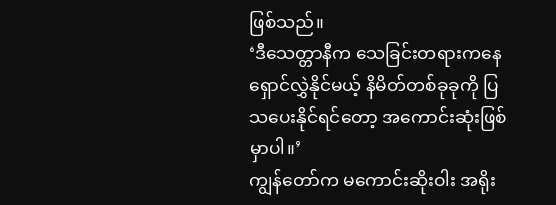ဖြစ်သည်။
‘ဒီသေတ္တာနီက သေခြင်းတရားကနေ ရှောင်လွှဲနိုင်မယ့် နိမိတ်တစ်ခုခုကို ပြသပေးနိုင်ရင်တော့ အကောင်းဆုံးဖြစ်မှာပါ။’
ကျွန်တော်က မကောင်းဆိုးဝါး အရိုး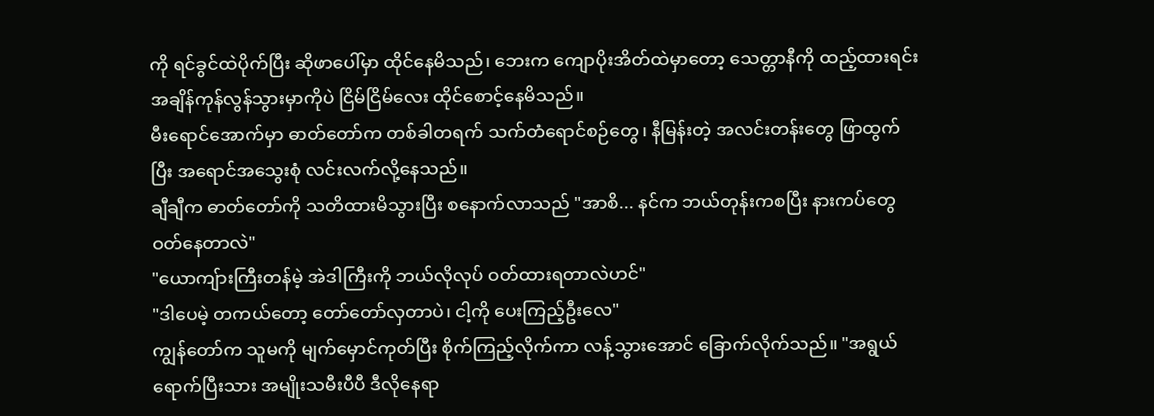ကို ရင်ခွင်ထဲပိုက်ပြီး ဆိုဖာပေါ်မှာ ထိုင်နေမိသည်၊ ဘေးက ကျောပိုးအိတ်ထဲမှာတော့ သေတ္တာနီကို ထည့်ထားရင်း အချိန်ကုန်လွန်သွားမှာကိုပဲ ငြိမ်ငြိမ်လေး ထိုင်စောင့်နေမိသည်။
မီးရောင်အောက်မှာ ဓာတ်တော်က တစ်ခါတရက် သက်တံရောင်စဉ်တွေ၊ နီမြန်းတဲ့ အလင်းတန်းတွေ ဖြာထွက်ပြီး အရောင်အသွေးစုံ လင်းလက်လို့နေသည်။
ချီချီက ဓာတ်တော်ကို သတိထားမိသွားပြီး စနောက်လာသည် "အာစိ... နင်က ဘယ်တုန်းကစပြီး နားကပ်တွေ ဝတ်နေတာလဲ"
"ယောကျ်ားကြီးတန်မဲ့ အဲဒါကြီးကို ဘယ်လိုလုပ် ဝတ်ထားရတာလဲဟင်"
"ဒါပေမဲ့ တကယ်တော့ တော်တော်လှတာပဲ၊ ငါ့ကို ပေးကြည့်ဦးလေ"
ကျွန်တော်က သူမကို မျက်မှောင်ကုတ်ပြီး စိုက်ကြည့်လိုက်ကာ လန့်သွားအောင် ခြောက်လိုက်သည်။ "အရွယ်ရောက်ပြီးသား အမျိုးသမီးပီပီ ဒီလိုနေရာ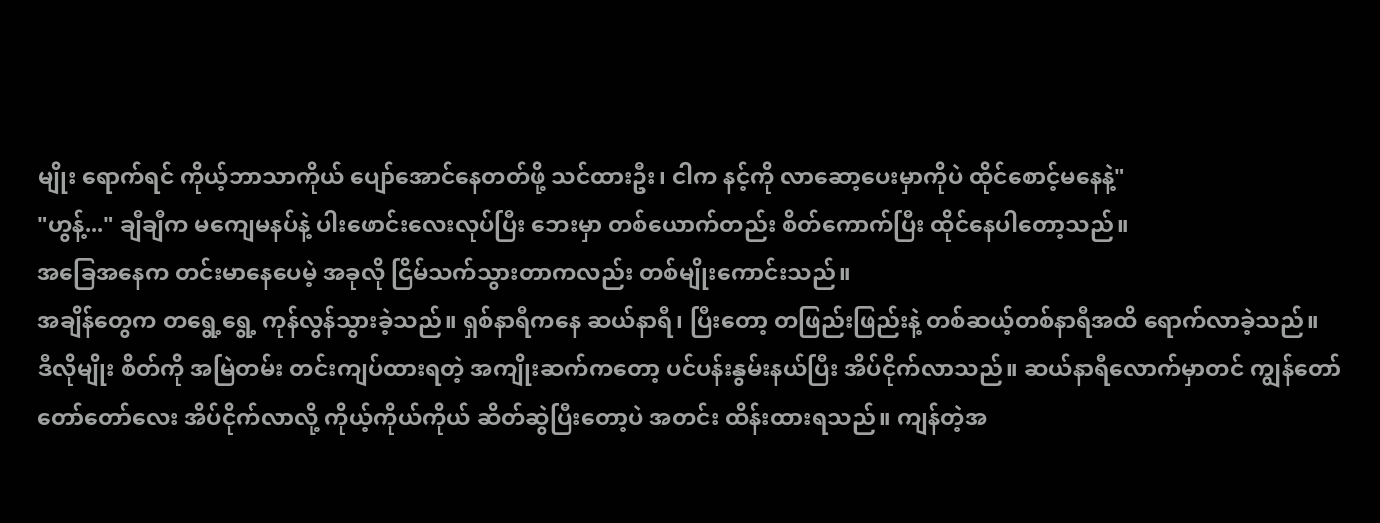မျိုး ရောက်ရင် ကိုယ့်ဘာသာကိုယ် ပျော်အောင်နေတတ်ဖို့ သင်ထားဦး၊ ငါက နင့်ကို လာဆော့ပေးမှာကိုပဲ ထိုင်စောင့်မနေနဲ့"
"ဟွန့်..." ချီချီက မကျေမနပ်နဲ့ ပါးဖောင်းလေးလုပ်ပြီး ဘေးမှာ တစ်ယောက်တည်း စိတ်ကောက်ပြီး ထိုင်နေပါတော့သည်။
အခြေအနေက တင်းမာနေပေမဲ့ အခုလို ငြိမ်သက်သွားတာကလည်း တစ်မျိုးကောင်းသည်။
အချိန်တွေက တရွေ့ရွေ့ ကုန်လွန်သွားခဲ့သည်။ ရှစ်နာရီကနေ ဆယ်နာရီ၊ ပြီးတော့ တဖြည်းဖြည်းနဲ့ တစ်ဆယ့်တစ်နာရီအထိ ရောက်လာခဲ့သည်။
ဒီလိုမျိုး စိတ်ကို အမြဲတမ်း တင်းကျပ်ထားရတဲ့ အကျိုးဆက်ကတော့ ပင်ပန်းနွမ်းနယ်ပြီး အိပ်ငိုက်လာသည်။ ဆယ်နာရီလောက်မှာတင် ကျွန်တော် တော်တော်လေး အိပ်ငိုက်လာလို့ ကိုယ့်ကိုယ်ကိုယ် ဆိတ်ဆွဲပြီးတော့ပဲ အတင်း ထိန်းထားရသည်။ ကျန်တဲ့အ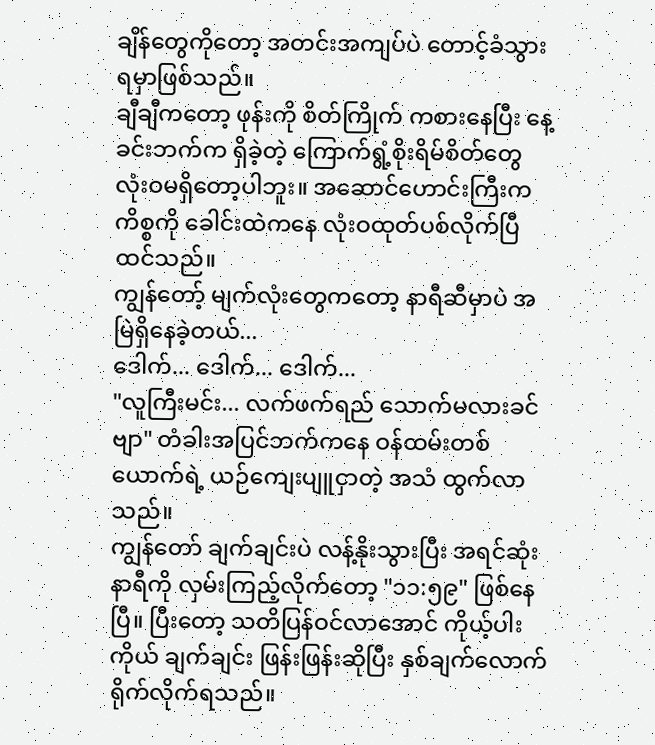ချိန်တွေကိုတော့ အတင်းအကျပ်ပဲ တောင့်ခံသွားရမှာဖြစ်သည်။
ချီချီကတော့ ဖုန်းကို စိတ်ကြိုက် ကစားနေပြီး နေ့ခင်းဘက်က ရှိခဲ့တဲ့ ကြောက်ရွံ့စိုးရိမ်စိတ်တွေ လုံးဝမရှိတော့ပါဘူး။ အဆောင်ဟောင်းကြီးက ကိစ္စကို ခေါင်းထဲကနေ လုံးဝထုတ်ပစ်လိုက်ပြီ ထင်သည်။
ကျွန်တော့် မျက်လုံးတွေကတော့ နာရီဆီမှာပဲ အမြဲရှိနေခဲ့တယ်...
ဒေါက်... ဒေါက်... ဒေါက်...
"လူကြီးမင်း... လက်ဖက်ရည် သောက်မလားခင်ဗျာ" တံခါးအပြင်ဘက်ကနေ ဝန်ထမ်းတစ်ယောက်ရဲ့ ယဉ်ကျေးပျူငှာတဲ့ အသံ ထွက်လာသည်။
ကျွန်တော် ချက်ချင်းပဲ လန့်နိုးသွားပြီး အရင်ဆုံး နာရီကို လှမ်းကြည့်လိုက်တော့ "၁၁:၅၉" ဖြစ်နေပြီ။ ပြီးတော့ သတိပြန်ဝင်လာအောင် ကိုယ့်ပါးကိုယ် ချက်ချင်း ဖြန်းဖြန်းဆိုပြီး နှစ်ချက်လောက် ရိုက်လိုက်ရသည်။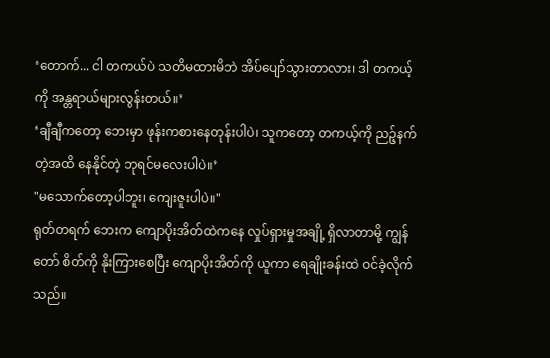‘တောက်... ငါ တကယ်ပဲ သတိမထားမိဘဲ အိပ်ပျော်သွားတာလား၊ ဒါ တကယ့်ကို အန္တရာယ်များလွန်းတယ်။’
‘ချီချီကတော့ ဘေးမှာ ဖုန်းကစားနေတုန်းပါပဲ၊ သူကတော့ တကယ့်ကို ညဉ့်နက်တဲ့အထိ နေနိုင်တဲ့ ဘုရင်မလေးပါပဲ။’
"မသောက်တော့ပါဘူး၊ ကျေးဇူးပါပဲ။"
ရုတ်တရက် ဘေးက ကျောပိုးအိတ်ထဲကနေ လှုပ်ရှားမှုအချို့ ရှိလာတာမို့ ကျွန်တော် စိတ်ကို နိုးကြားစေပြီး ကျောပိုးအိတ်ကို ယူကာ ရေချိုးခန်းထဲ ဝင်ခဲ့လိုက်သည်။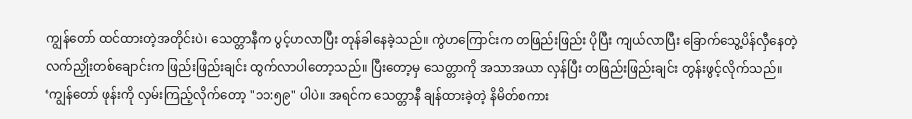ကျွန်တော် ထင်ထားတဲ့အတိုင်းပဲ၊ သေတ္တာနီက ပွင့်ဟလာပြီး တုန်ခါနေခဲ့သည်။ ကွဲဟကြောင်းက တဖြည်းဖြည်း ပိုပြီး ကျယ်လာပြီး ခြောက်သွေ့ပိန်လှီနေတဲ့ လက်ညှိုးတစ်ချောင်းက ဖြည်းဖြည်းချင်း ထွက်လာပါတော့သည်။ ပြီးတော့မှ သေတ္တာကို အသာအယာ လှန်ပြီး တဖြည်းဖြည်းချင်း တွန်းဖွင့်လိုက်သည်။
‘ကျွန်တော် ဖုန်းကို လှမ်းကြည့်လိုက်တော့ "၁၁:၅၉" ပါပဲ။ အရင်က သေတ္တာနီ ချန်ထားခဲ့တဲ့ နိမိတ်စကား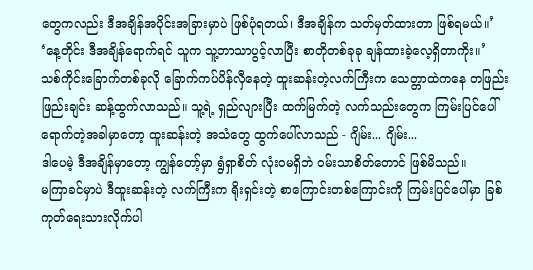တွေကလည်း ဒီအချိန်အပိုင်းအခြားမှာပဲ ဖြစ်ပုံရတယ်၊ ဒီအချိန်က သတ်မှတ်ထားတာ ဖြစ်ရမယ်။’
‘နေ့တိုင်း ဒီအချိန်ရောက်ရင် သူက သူ့ဘာသာပွင့်လာပြီး စာတိုတစ်ခုခု ချန်ထားခဲ့လေ့ရှိတာကိုး။’
သစ်ကိုင်းခြောက်တစ်ခုလို ခြောက်ကပ်ပိန်လှီနေတဲ့ ထူးဆန်းတဲ့လက်ကြီးက သေတ္တာထဲကနေ တဖြည်းဖြည်းချင်း ဆန့်ထွက်လာသည်။ သူ့ရဲ့ ရှည်လျားပြီး ထက်မြက်တဲ့ လက်သည်းတွေက ကြမ်းပြင်ပေါ် ရောက်တဲ့အခါမှာတော့ ထူးဆန်းတဲ့ အသံတွေ ထွက်ပေါ်လာသည် - ဂျိမ်း... ဂျိမ်း...
ဒါပေမဲ့ ဒီအချိန်မှာတော့ ကျွန်တော့်မှာ ရွံရှာစိတ် လုံးဝမရှိဘဲ ဝမ်းသာစိတ်တောင် ဖြစ်မိသည်။
မကြာခင်မှာပဲ ဒီထူးဆန်းတဲ့ လက်ကြီးက ရိုးရှင်းတဲ့ စာကြောင်းတစ်ကြောင်းကို ကြမ်းပြင်ပေါ်မှာ ခြစ်ကုတ်ရေးသားလိုက်ပါ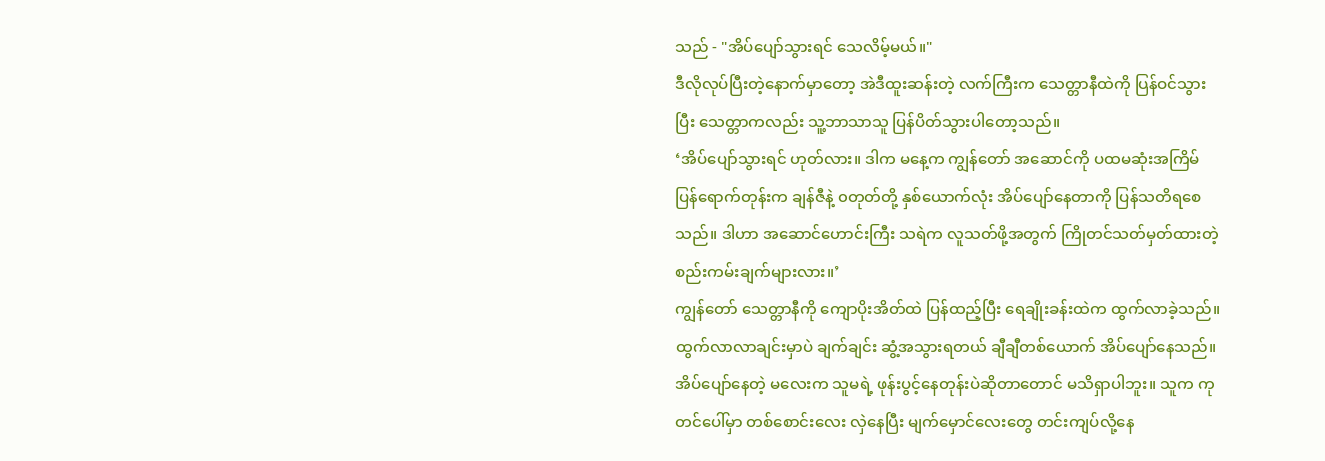သည် - "အိပ်ပျော်သွားရင် သေလိမ့်မယ်။"
ဒီလိုလုပ်ပြီးတဲ့နောက်မှာတော့ အဲဒီထူးဆန်းတဲ့ လက်ကြီးက သေတ္တာနီထဲကို ပြန်ဝင်သွားပြီး သေတ္တာကလည်း သူ့ဘာသာသူ ပြန်ပိတ်သွားပါတော့သည်။
‘အိပ်ပျော်သွားရင် ဟုတ်လား။ ဒါက မနေ့က ကျွန်တော် အဆောင်ကို ပထမဆုံးအကြိမ် ပြန်ရောက်တုန်းက ချန်ဇီနဲ့ ၀တုတ်တို့ နှစ်ယောက်လုံး အိပ်ပျော်နေတာကို ပြန်သတိရစေသည်။ ဒါဟာ အဆောင်ဟောင်းကြီး သရဲက လူသတ်ဖို့အတွက် ကြိုတင်သတ်မှတ်ထားတဲ့ စည်းကမ်းချက်များလား။’
ကျွန်တော် သေတ္တာနီကို ကျောပိုးအိတ်ထဲ ပြန်ထည့်ပြီး ရေချိုးခန်းထဲက ထွက်လာခဲ့သည်။ ထွက်လာလာချင်းမှာပဲ ချက်ချင်း ဆွံ့အသွားရတယ် ချီချီတစ်ယောက် အိပ်ပျော်နေသည်။
အိပ်ပျော်နေတဲ့ မလေးက သူမရဲ့ ဖုန်းပွင့်နေတုန်းပဲဆိုတာတောင် မသိရှာပါဘူး။ သူက ကုတင်ပေါ်မှာ တစ်စောင်းလေး လှဲနေပြီး မျက်မှောင်လေးတွေ တင်းကျပ်လို့နေ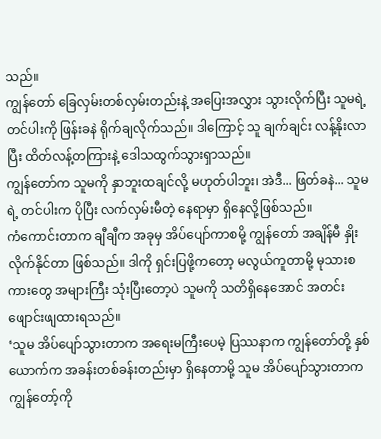သည်။
ကျွန်တော် ခြေလှမ်းတစ်လှမ်းတည်းနဲ့ အပြေးအလွှား သွားလိုက်ပြီး သူမရဲ့ တင်ပါးကို ဖြန်းခနဲ ရိုက်ချလိုက်သည်။ ဒါကြောင့် သူ ချက်ချင်း လန့်နိုးလာပြီး ထိတ်လန့်တကြားနဲ့ ဒေါသထွက်သွားရှာသည်။
ကျွန်တော်က သူမကို နှာဘူးထချင်လို့ မဟုတ်ပါဘူး၊ အဲဒီ... ဖြတ်ခနဲ... သူမရဲ့ တင်ပါးက ပိုပြီး လက်လှမ်းမီတဲ့ နေရာမှာ ရှိနေလို့ဖြစ်သည်။
ကံကောင်းတာက ချီချီက အခုမှ အိပ်ပျော်ကာစမို့ ကျွန်တော် အချိန်မီ နှိုးလိုက်နိုင်တာ ဖြစ်သည်။ ဒါကို ရှင်းပြဖို့ကတော့ မလွယ်ကူတာမို့ မုသားစကားတွေ အများကြီး သုံးပြီးတော့ပဲ သူမကို သတိရှိနေအောင် အတင်း ဖျောင်းဖျထားရသည်။
‘သူမ အိပ်ပျော်သွားတာက အရေးမကြီးပေမဲ့ ပြဿနာက ကျွန်တော်တို့ နှစ်ယောက်က အခန်းတစ်ခန်းတည်းမှာ ရှိနေတာမို့ သူမ အိပ်ပျော်သွားတာက ကျွန်တော့်ကို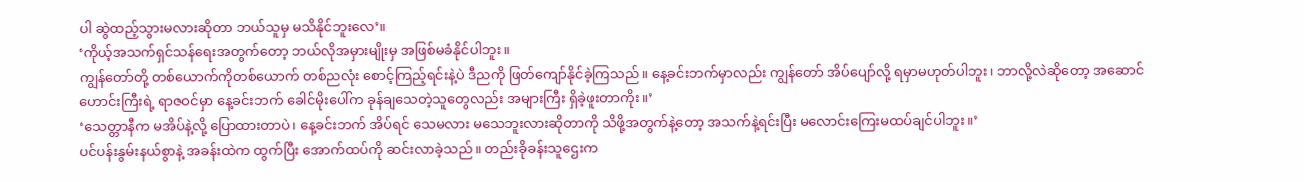ပါ ဆွဲထည့်သွားမလားဆိုတာ ဘယ်သူမှ မသိနိုင်ဘူးလေ’။
‘ကိုယ့်အသက်ရှင်သန်ရေးအတွက်တော့ ဘယ်လိုအမှားမျိုးမှ အဖြစ်မခံနိုင်ပါဘူး။
ကျွန်တော်တို့ တစ်ယောက်ကိုတစ်ယောက် တစ်ညလုံး စောင့်ကြည့်ရင်းနဲ့ပဲ ဒီညကို ဖြတ်ကျော်နိုင်ခဲ့ကြသည်။ နေ့ခင်းဘက်မှာလည်း ကျွန်တော် အိပ်ပျော်လို့ ရမှာမဟုတ်ပါဘူး၊ ဘာလို့လဲဆိုတော့ အဆောင်ဟောင်းကြီးရဲ့ ရာဇဝင်မှာ နေ့ခင်းဘက် ခေါင်မိုးပေါ်က ခုန်ချသေတဲ့သူတွေလည်း အများကြီး ရှိခဲ့ဖူးတာကိုး။’
‘သေတ္တာနီက မအိပ်နဲ့လို့ ပြောထားတာပဲ၊ နေ့ခင်းဘက် အိပ်ရင် သေမလား မသေဘူးလားဆိုတာကို သိဖို့အတွက်နဲ့တော့ အသက်နဲ့ရင်းပြီး မလောင်းကြေးမထပ်ချင်ပါဘူး။’
ပင်ပန်းနွမ်းနယ်စွာနဲ့ အခန်းထဲက ထွက်ပြီး အောက်ထပ်ကို ဆင်းလာခဲ့သည်။ တည်းခိုခန်းသူဌေးက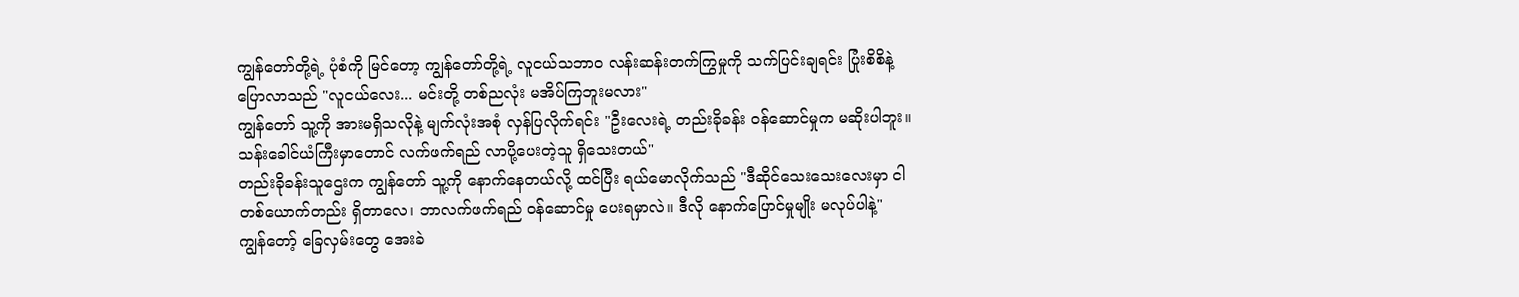ကျွန်တော်တို့ရဲ့ ပုံစံကို မြင်တော့ ကျွန်တော်တို့ရဲ့ လူငယ်သဘာဝ လန်းဆန်းတက်ကြွမှုကို သက်ပြင်းချရင်း ပြုံးစိစိနဲ့ ပြောလာသည် "လူငယ်လေး... မင်းတို့ တစ်ညလုံး မအိပ်ကြဘူးမလား"
ကျွန်တော် သူ့ကို အားမရှိသလိုနဲ့ မျက်လုံးအစုံ လှန်ပြလိုက်ရင်း "ဦးလေးရဲ့ တည်းခိုခန်း ဝန်ဆောင်မှုက မဆိုးပါဘူး။ သန်းခေါင်ယံကြီးမှာတောင် လက်ဖက်ရည် လာပို့ပေးတဲ့သူ ရှိသေးတယ်"
တည်းခိုခန်းသူဌေးက ကျွန်တော် သူ့ကို နောက်နေတယ်လို့ ထင်ပြီး ရယ်မောလိုက်သည် "ဒီဆိုင်သေးသေးလေးမှာ ငါတစ်ယောက်တည်း ရှိတာလေ၊ ဘာလက်ဖက်ရည် ဝန်ဆောင်မှု ပေးရမှာလဲ။ ဒီလို နောက်ပြောင်မှုမျိုး မလုပ်ပါနဲ့"
ကျွန်တော့် ခြေလှမ်းတွေ အေးခဲ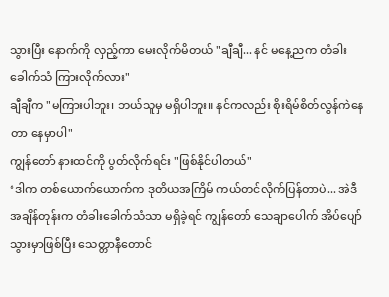သွားပြီး နောက်ကို လှည့်ကာ မေးလိုက်မိတယ် "ချီချီ... နင် မနေ့ညက တံခါးခေါက်သံ ကြားလိုက်လား"
ချီချီက "မကြားပါဘူး၊ ဘယ်သူမှ မရှိပါဘူး။ နင်ကလည်း စိုးရိမ်စိတ်လွန်ကဲနေတာ နေမှာပါ"
ကျွန်တော် နားထင်ကို ပွတ်လိုက်ရင်း "ဖြစ်နိုင်ပါတယ်"
‘ဒါက တစ်ယောက်ယောက်က ဒုတိယအကြိမ် ကယ်တင်လိုက်ပြန်တာပဲ... အဲဒီအချိန်တုန်းက တံခါးခေါက်သံသာ မရှိခဲ့ရင် ကျွန်တော် သေချာပေါက် အိပ်ပျော်သွားမှာဖြစ်ပြီး သေတ္တာနီတောင်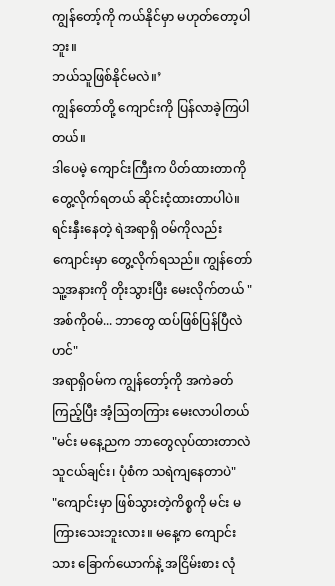ကျွန်တော့်ကို ကယ်နိုင်မှာ မဟုတ်တော့ပါဘူး။
ဘယ်သူဖြစ်နိုင်မလဲ။’
ကျွန်တော်တို့ ကျောင်းကို ပြန်လာခဲ့ကြပါတယ်။
ဒါပေမဲ့ ကျောင်းကြီးက ပိတ်ထားတာကို တွေ့လိုက်ရတယ် ဆိုင်းငံ့ထားတာပါပဲ။
ရင်းနှီးနေတဲ့ ရဲအရာရှိ ဝမ်ကိုလည်း ကျောင်းမှာ တွေ့လိုက်ရသည်။ ကျွန်တော် သူ့အနားကို တိုးသွားပြီး မေးလိုက်တယ် "အစ်ကိုဝမ်... ဘာတွေ ထပ်ဖြစ်ပြန်ပြီလဲဟင်"
အရာရှိဝမ်က ကျွန်တော့်ကို အကဲခတ်ကြည့်ပြီး အံ့ဩတကြား မေးလာပါတယ် "မင်း မနေ့ညက ဘာတွေလုပ်ထားတာလဲ သူငယ်ချင်း၊ ပုံစံက သရဲကျနေတာပဲ"
"ကျောင်းမှာ ဖြစ်သွားတဲ့ကိစ္စကို မင်း မကြားသေးဘူးလား။ မနေ့က ကျောင်းသား ခြောက်ယောက်နဲ့ အငြိမ်းစား လုံ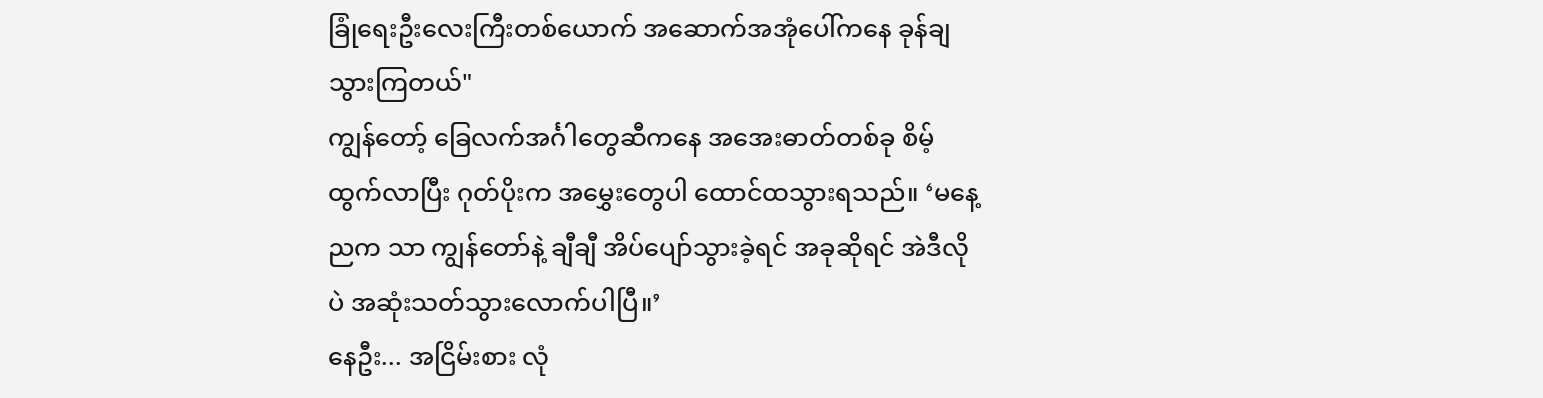ခြုံရေးဦးလေးကြီးတစ်ယောက် အဆောက်အအုံပေါ်ကနေ ခုန်ချသွားကြတယ်"
ကျွန်တော့် ခြေလက်အင်္ဂါတွေဆီကနေ အအေးဓာတ်တစ်ခု စိမ့်ထွက်လာပြီး ဂုတ်ပိုးက အမွှေးတွေပါ ထောင်ထသွားရသည်။ ‘မနေ့ညက သာ ကျွန်တော်နဲ့ ချီချီ အိပ်ပျော်သွားခဲ့ရင် အခုဆိုရင် အဲဒီလိုပဲ အဆုံးသတ်သွားလောက်ပါပြီ။’
နေဦး... အငြိမ်းစား လုံ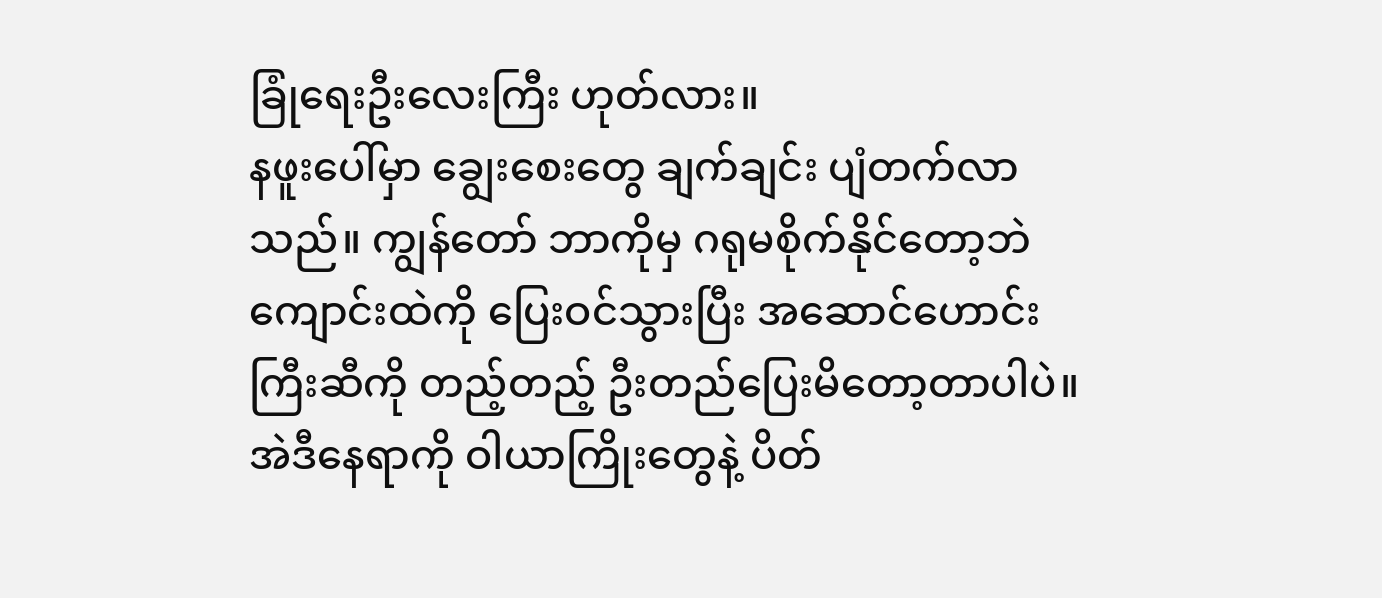ခြုံရေးဦးလေးကြီး ဟုတ်လား။
နဖူးပေါ်မှာ ချွေးစေးတွေ ချက်ချင်း ပျံတက်လာသည်။ ကျွန်တော် ဘာကိုမှ ဂရုမစိုက်နိုင်တော့ဘဲ ကျောင်းထဲကို ပြေးဝင်သွားပြီး အဆောင်ဟောင်းကြီးဆီကို တည့်တည့် ဦးတည်ပြေးမိတော့တာပါပဲ။
အဲဒီနေရာကို ဝါယာကြိုးတွေနဲ့ ပိတ်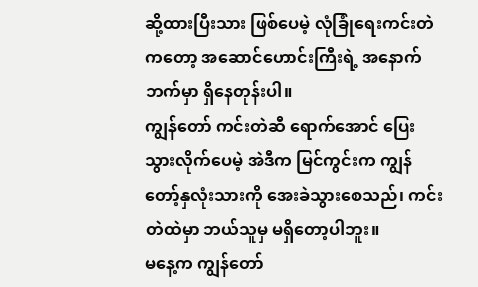ဆို့ထားပြီးသား ဖြစ်ပေမဲ့ လုံခြုံရေးကင်းတဲကတော့ အဆောင်ဟောင်းကြီးရဲ့ အနောက်ဘက်မှာ ရှိနေတုန်းပါ။
ကျွန်တော် ကင်းတဲဆီ ရောက်အောင် ပြေးသွားလိုက်ပေမဲ့ အဲဒီက မြင်ကွင်းက ကျွန်တော့်နှလုံးသားကို အေးခဲသွားစေသည်၊ ကင်းတဲထဲမှာ ဘယ်သူမှ မရှိတော့ပါဘူး။
မနေ့က ကျွန်တော်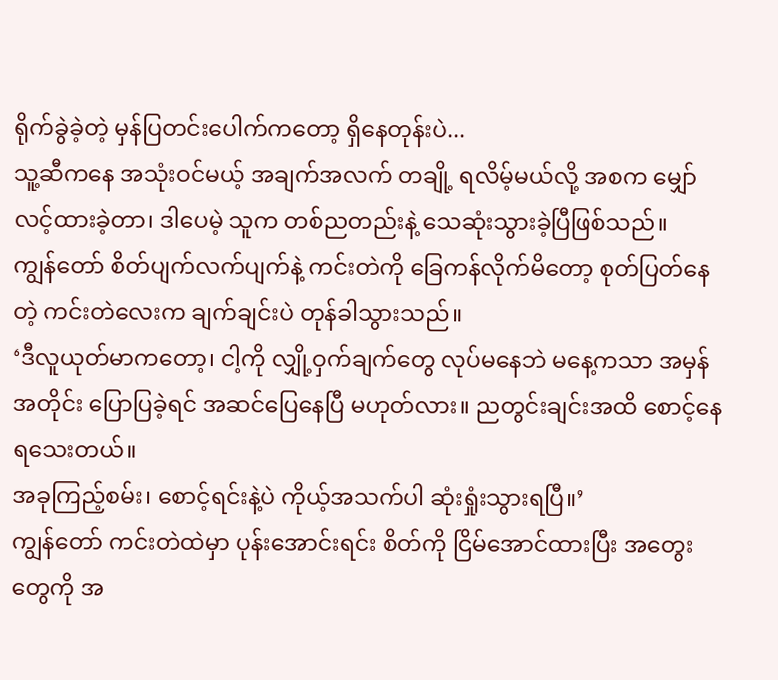ရိုက်ခွဲခဲ့တဲ့ မှန်ပြတင်းပေါက်ကတော့ ရှိနေတုန်းပဲ...
သူ့ဆီကနေ အသုံးဝင်မယ့် အချက်အလက် တချို့ ရလိမ့်မယ်လို့ အစက မျှော်လင့်ထားခဲ့တာ၊ ဒါပေမဲ့ သူက တစ်ညတည်းနဲ့ သေဆုံးသွားခဲ့ပြီဖြစ်သည်။
ကျွန်တော် စိတ်ပျက်လက်ပျက်နဲ့ ကင်းတဲကို ခြေကန်လိုက်မိတော့ စုတ်ပြတ်နေတဲ့ ကင်းတဲလေးက ချက်ချင်းပဲ တုန်ခါသွားသည်။
‘ဒီလူယုတ်မာကတော့၊ ငါ့ကို လျှို့ဝှက်ချက်တွေ လုပ်မနေဘဲ မနေ့ကသာ အမှန်အတိုင်း ပြောပြခဲ့ရင် အဆင်ပြေနေပြီ မဟုတ်လား။ ညတွင်းချင်းအထိ စောင့်နေရသေးတယ်။
အခုကြည့်စမ်း၊ စောင့်ရင်းနဲ့ပဲ ကိုယ့်အသက်ပါ ဆုံးရှုံးသွားရပြီ။’
ကျွန်တော် ကင်းတဲထဲမှာ ပုန်းအောင်းရင်း စိတ်ကို ငြိမ်အောင်ထားပြီး အတွေးတွေကို အ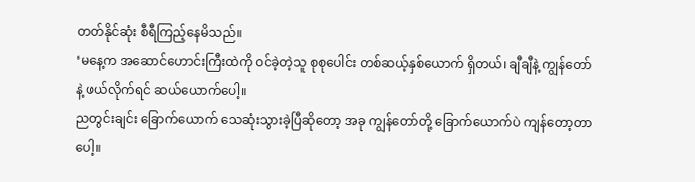တတ်နိုင်ဆုံး စီရီကြည့်နေမိသည်။
‘မနေ့က အဆောင်ဟောင်းကြီးထဲကို ဝင်ခဲ့တဲ့သူ စုစုပေါင်း တစ်ဆယ့်နှစ်ယောက် ရှိတယ်၊ ချီချီနဲ့ ကျွန်တော်နဲ့ ဖယ်လိုက်ရင် ဆယ်ယောက်ပေါ့။
ညတွင်းချင်း ခြောက်ယောက် သေဆုံးသွားခဲ့ပြီဆိုတော့ အခု ကျွန်တော်တို့ ခြောက်ယောက်ပဲ ကျန်တော့တာပေါ့။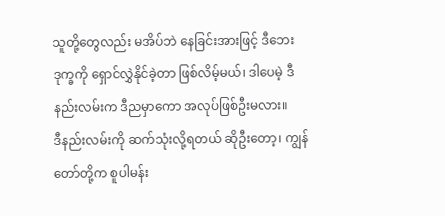သူတို့တွေလည်း မအိပ်ဘဲ နေခြင်းအားဖြင့် ဒီဘေးဒုက္ခကို ရှောင်လွှဲနိုင်ခဲ့တာ ဖြစ်လိမ့်မယ်၊ ဒါပေမဲ့ ဒီနည်းလမ်းက ဒီညမှာကော အလုပ်ဖြစ်ဦးမလား။
ဒီနည်းလမ်းကို ဆက်သုံးလို့ရတယ် ဆိုဦးတော့၊ ကျွန်တော်တို့က စူပါမန်း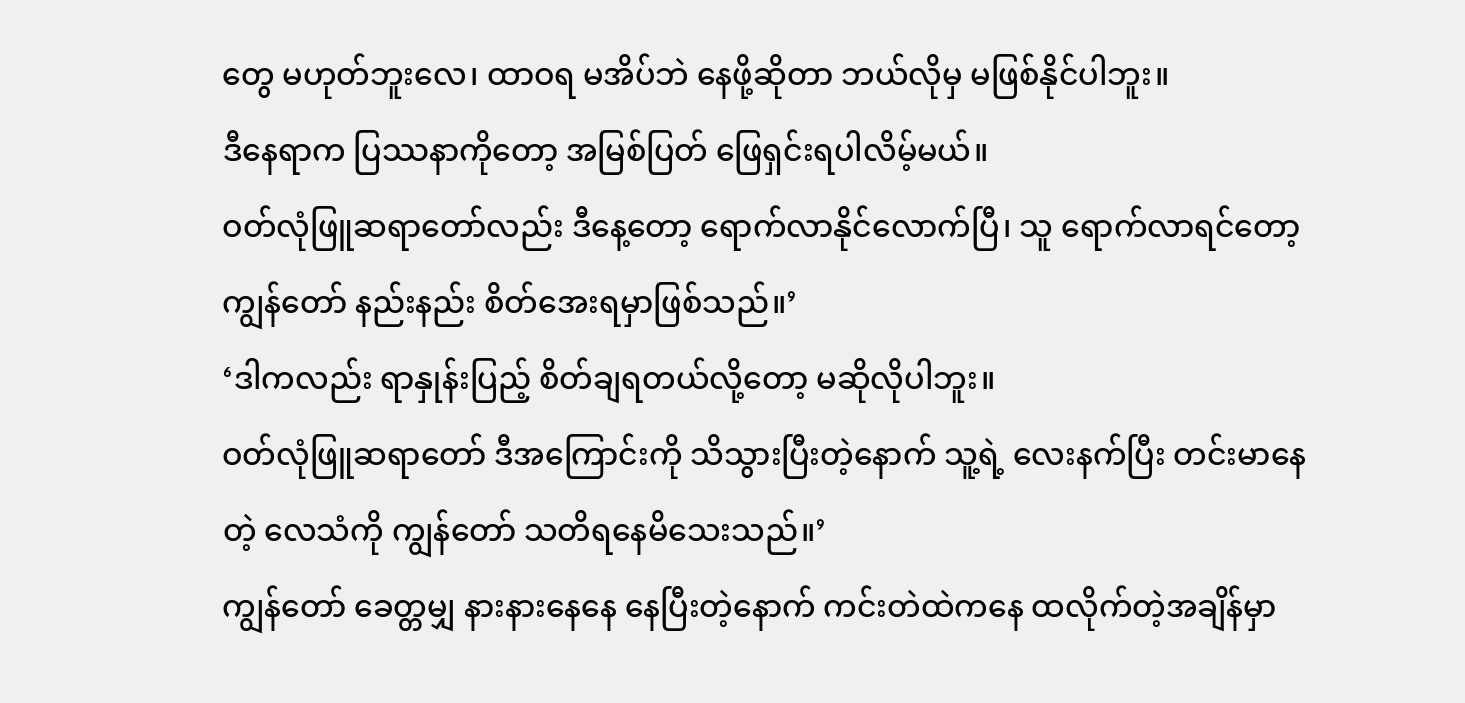တွေ မဟုတ်ဘူးလေ၊ ထာဝရ မအိပ်ဘဲ နေဖို့ဆိုတာ ဘယ်လိုမှ မဖြစ်နိုင်ပါဘူး။
ဒီနေရာက ပြဿနာကိုတော့ အမြစ်ပြတ် ဖြေရှင်းရပါလိမ့်မယ်။
ဝတ်လုံဖြူဆရာတော်လည်း ဒီနေ့တော့ ရောက်လာနိုင်လောက်ပြီ၊ သူ ရောက်လာရင်တော့ ကျွန်တော် နည်းနည်း စိတ်အေးရမှာဖြစ်သည်။’
‘ဒါကလည်း ရာနှုန်းပြည့် စိတ်ချရတယ်လို့တော့ မဆိုလိုပါဘူး။
ဝတ်လုံဖြူဆရာတော် ဒီအကြောင်းကို သိသွားပြီးတဲ့နောက် သူ့ရဲ့ လေးနက်ပြီး တင်းမာနေတဲ့ လေသံကို ကျွန်တော် သတိရနေမိသေးသည်။’
ကျွန်တော် ခေတ္တမျှ နားနားနေနေ နေပြီးတဲ့နောက် ကင်းတဲထဲကနေ ထလိုက်တဲ့အချိန်မှာ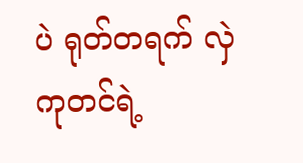ပဲ ရုတ်တရက် လှဲကုတင်ရဲ့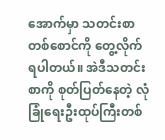အောက်မှာ သတင်းစာတစ်စောင်ကို တွေ့လိုက်ရပါတယ်။ အဲဒီသတင်းစာကို စုတ်ပြတ်နေတဲ့ လုံခြုံရေးဦးထုပ်ကြီးတစ်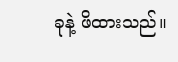ခုနဲ့ ဖိထားသည်။